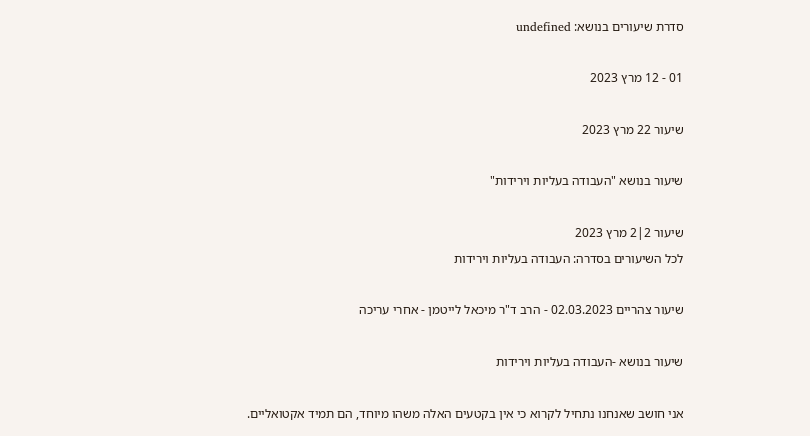סדרת שיעורים בנושא: undefined

01 - 12 מרץ 2023

שיעור 22 מרץ 2023

שיעור בנושא "העבודה בעליות וירידות"

שיעור 2|2 מרץ 2023
לכל השיעורים בסדרה: העבודה בעליות וירידות

שיעור צהריים 02.03.2023 - הרב ד"ר מיכאל לייטמן - אחרי עריכה

שיעור בנושא -העבודה בעליות וירידות

אני חושב שאנחנו נתחיל לקרוא כי אין בקטעים האלה משהו מיוחד, הם תמיד אקטואליים.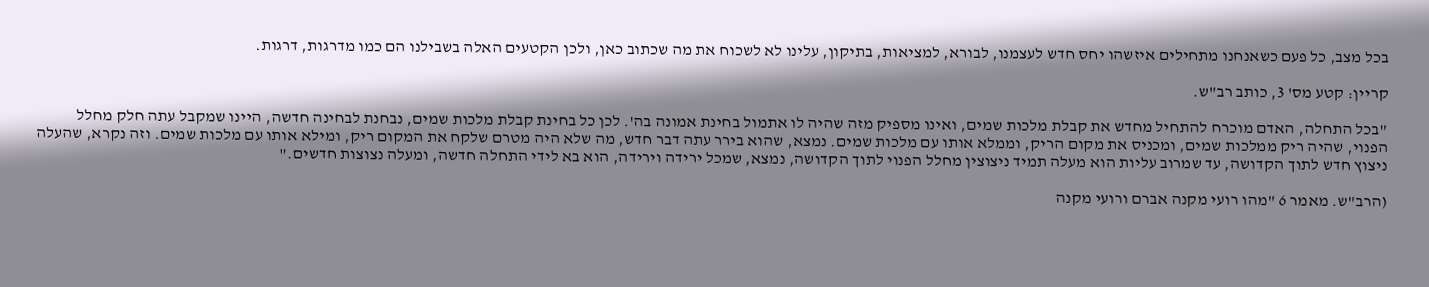בכל מצב, כל פעם כשאנחנו מתחילים איזשהו יחס חדש לעצמנו, לבורא, למציאות, בתיקון, עלינו לא לשכוח את מה שכתוב כאן, ולכן הקטעים האלה בשבילנו הם כמו מדרגות, דרגות.

קריין: קטע מס' 3, כותב רב"ש.

"בכל התחלה, האדם מוכרח להתחיל מחדש את קבלת מלכות שמים, ואינו מספיק מזה שהיה לו אתמול בחינת אמונה בה'. לכן כל בחינת קבלת מלכות שמים, נבחנת לבחינה חדשה, היינו שמקבל עתה חלק מחלל הפנוי, שהיה ריק ממלכות שמים, ומכניס את מקום הריק, וממלא אותו עם מלכות שמים. נמצא, שהוא בירר עתה דבר חדש, מה שלא היה מטרם שלקח את המקום ריק, ומילא אותו עם מלכות שמים. וזה נקרא, שהעלה ניצוץ חדש לתוך הקדושה, עד שמרוב עליות הוא מעלה תמיד ניצוצין מחלל הפנוי לתוך הקדושה, נמצא, שמכל ירידה וירידה, הוא בא לידי התחלה חדשה, ומעלה נצוצות חדשים."

(הרב"ש. מאמר 6 "מהו רועי מקנה אברם ורועי מקנה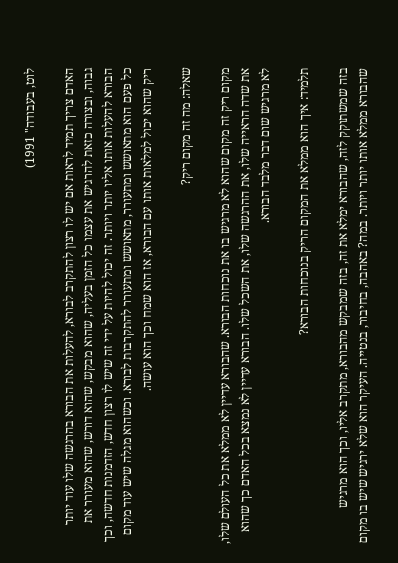לוט, בעבודה" 1991)

האדם צריך תמיד לראות אם יש לו רצון להתקרב לבורא, להעלות את הבורא בהרגשה שלו עוד יותר גבוה, ובצורה כזאת להרגיש את עצמו כל הזמן בעליה, שהוא מבקש, שהוא דורש, שהוא מעורר את הבורא להעלות אותו אליו יותר ויותר. זה יכול להיות על ידי זה שיש לו רצון חדש, הזדמנות חדשה, וכך כל פעם הוא מתאושש ומתעורר, מתאושש ומתעורר להתקרבות לבורא. וכשהוא מגלה שיש עוד מקום ריק שהוא יכול למלאות אותו עם הבורא, אז הוא שמח וכך הוא עושה.

שאלה: מה זה מקום ריק?

מקום ריק זה מקום שהוא לא מרגיש בו את נוכחות הבורא. שהבורא עדיין לא ממלא את כל העולם שלו, את שדה הראייה שלו, את ההרגשה שלו, את השכל שלו. הבורא עדיין לא נמצא בכל האדם כך שהוא לא מרגיש שום דבר מלבד הבורא.

תלמיד: איך הוא ממלא את המקום הריק בנוכחות הבורא?

בזה שמשתוקק לזה, שהבורא ימלא את זה, בזה שמבקש מהבורא, מתקרב אליו, וכך הוא מרגיש שהבורא ממלא אותו יותר ויותר. במה? באהבה, בחיבור, בנטייה. העיקר הוא שלא ירגיש שיש בו מקום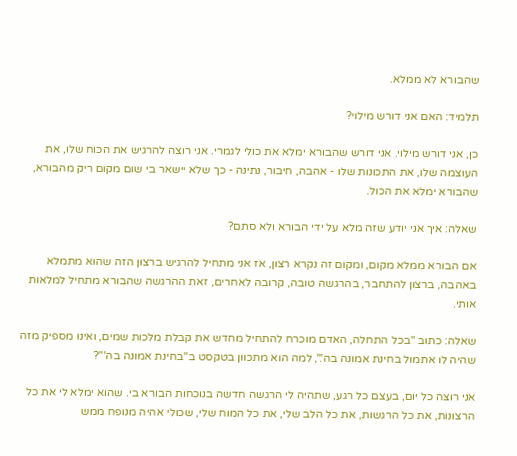שהבורא לא ממלא.

תלמיד: האם אני דורש מילוי?

כן, אני דורש מילוי. אני דורש שהבורא ימלא את כולי לגמרי. אני רוצה להרגיש את הכוח שלו, את העוצמה שלו, את התכונות שלו - אהבה, חיבור, נתינה - כך שלא יישאר בי שום מקום ריק מהבורא, שהבורא ימלא את הכול.

שאלה: איך אני יודע שזה מלא על ידי הבורא ולא סתם?

אם הבורא ממלא מקום, ומקום זה נקרא רצון, אז אני מתחיל להרגיש ברצון הזה שהוא מתמלא באהבה, ברצון להתחבר, בהרגשה טובה, קרובה לאחרים, זאת ההרגשה שהבורא מתחיל למלאות אותי.

שאלה: כתוב "בכל התחלה, האדם מוכרח להתחיל מחדש את קבלת מלכות שמים, ואינו מספיק מזה שהיה לו אתמול בחינת אמונה בה'.", למה הוא מתכוון בטקסט ב"בחינת אמונה בה'"?

אני רוצה כל יום, בעצם כל רגע, שתהיה לי הרגשה חדשה בנוכחות הבורא בי. שהוא ימלא לי את כל הרצונות, את כל הרגשות, את כל הלב שלי, את כל המוח שלי, שכולי אהיה מנופח ממש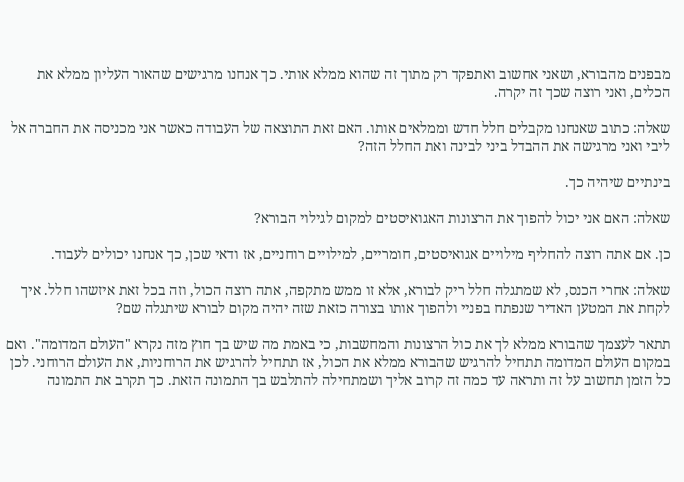מבפנים מהבורא, ושאני אחשוב ואתפקד רק מתוך זה שהוא ממלא אותי. כך אנחנו מרגישים שהאור העליון ממלא את הכלים, ואני רוצה שכך זה יקרה.

שאלה: כתוב שאנחנו מקבלים חלל חדש וממלאים אותו. האם זאת התוצאה של העבודה כאשר אני מכניסה את החברה אל ליבי ואני מרגישה את ההבדל ביני לבינה ואת החלל הזה?

בינתיים שיהיה כך.

שאלה: האם אני יכול להפוך את הרצונות האגואיסטים למקום לגילוי הבורא?

כן. אם אתה רוצה להחליף מילויים אגואיסטים, חומריים, למילויים רוחניים, אז ודאי שכן, כך אנחנו יכולים לעבוד.

שאלה: אחרי הכנס, לא שמתגלה חלל ריק לבורא, אלא זו ממש מתקפה, אתה רוצה הכול, וזה בכל זאת איזשהו חלל. איך לקחת את המטען האדיר שנפתח בפניי ולהפוך אותו בצורה כזאת שזה יהיה מקום לבורא שיתגלה שם?

תתאר לעצמך שהבורא ממלא לך את כול הרצונות והמחשבות, כי באמת מה שיש בך חוץ מזה נקרא "העולם המדומה". ואם במקום העולם המדומה תתחיל להרגיש שהבורא ממלא את הכול, אז תתחיל להרגיש את הרוחניות, את העולם הרוחני. לכן כל הזמן תחשוב על זה ותראה עד כמה זה קרוב אליך ושמתחילה להתלבש בך התמונה הזאת. כך תקרב את התמונה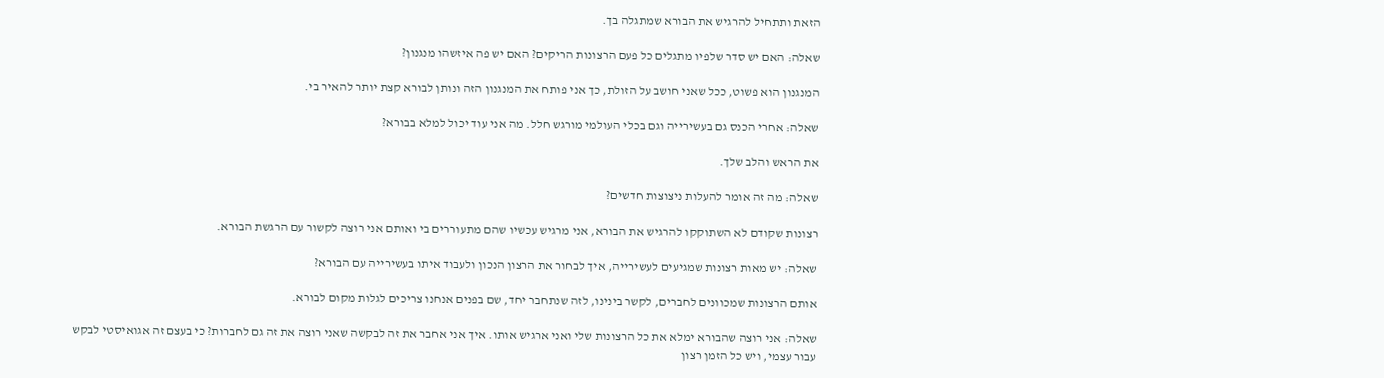הזאת ותתחיל להרגיש את הבורא שמתגלה בך.

שאלה: האם יש סדר שלפיו מתגלים כל פעם הרצונות הריקים? האם יש פה איזשהו מנגנון?

המנגנון הוא פשוט, ככל שאני חושב על הזולת, כך אני פותח את המנגנון הזה ונותן לבורא קצת יותר להאיר בי.

שאלה: אחרי הכנס גם בעשירייה וגם בכלי העולמי מורגש חלל. מה אני עוד יכול למלא בבורא?

את הראש והלב שלך.

שאלה: מה זה אומר להעלות ניצוצות חדשים?

רצונות שקודם לא השתוקקו להרגיש את הבורא, אני מרגיש עכשיו שהם מתעוררים בי ואותם אני רוצה לקשור עם הרגשת הבורא.

שאלה: יש מאות רצונות שמגיעים לעשירייה, איך לבחור את הרצון הנכון ולעבוד איתו בעשירייה עם הבורא?

אותם הרצונות שמכוונים לחברים, לקשר בינינו, לזה שנתחבר יחד, שם בפנים אנחנו צריכים לגלות מקום לבורא.

שאלה: אני רוצה שהבורא ימלא את כל הרצונות שלי ואני ארגיש אותו. איך אני אחבר את זה לבקשה שאני רוצה את זה גם לחברות? כי בעצם זה אגואיסטי לבקש עבור עצמי, ויש כל הזמן רצון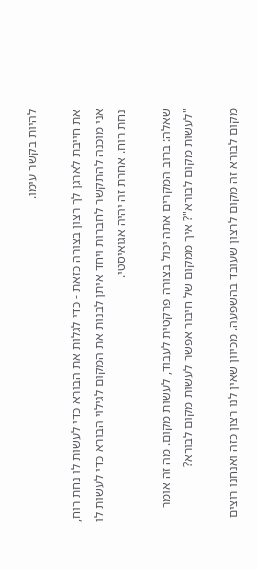להיות בקשר עימו.

את חייבת לארגן לך רצון בצורה כזאת - כדי לגלות את הבורא כדי לעשות לו נחת רוח, אני מוכנה להתקשר לחברות ויחד איתן לבנות את המקום לגילוי הבורא כדי לעשות לו נחת רוח. אחרת זה יהיה אגואיסטי.

שאלה: ברוב המקרים אתה יכול בצורה פרקטית לעבוד, לעשות מקום. מה זה אומר "לעשות מקום לבורא"? איך ממקום של חיבור אפשר לעשות מקום לבורא?

מקום לבורא זה מקום לרצון שעובד בהשפעה. מכיוון שאין לנו רצון כזה ואנחנו רוצים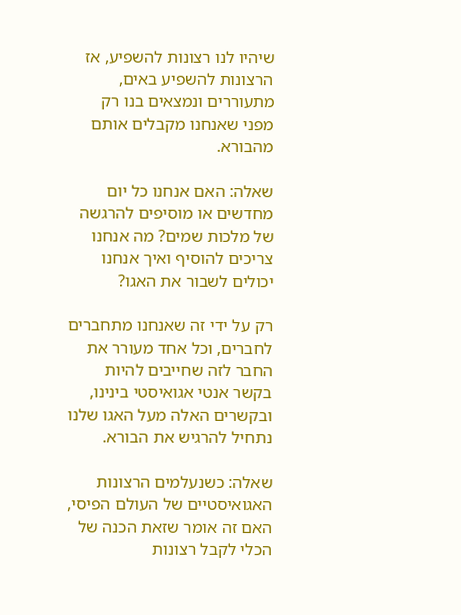שיהיו לנו רצונות להשפיע, אז הרצונות להשפיע באים, מתעוררים ונמצאים בנו רק מפני שאנחנו מקבלים אותם מהבורא.

שאלה: האם אנחנו כל יום מחדשים או מוסיפים להרגשה של מלכות שמים? מה אנחנו צריכים להוסיף ואיך אנחנו יכולים לשבור את האגו?

רק על ידי זה שאנחנו מתחברים לחברים, וכל אחד מעורר את החבר לזה שחייבים להיות בקשר אנטי אגואיסטי בינינו, ובקשרים האלה מעל האגו שלנו נתחיל להרגיש את הבורא.

שאלה: כשנעלמים הרצונות האגואיסטיים של העולם הפיסי, האם זה אומר שזאת הכנה של הכלי לקבל רצונות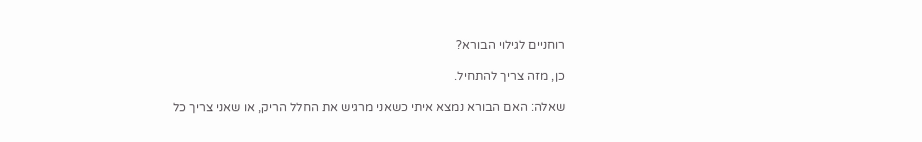רוחניים לגילוי הבורא?

כן, מזה צריך להתחיל.

שאלה: האם הבורא נמצא איתי כשאני מרגיש את החלל הריק, או שאני צריך כל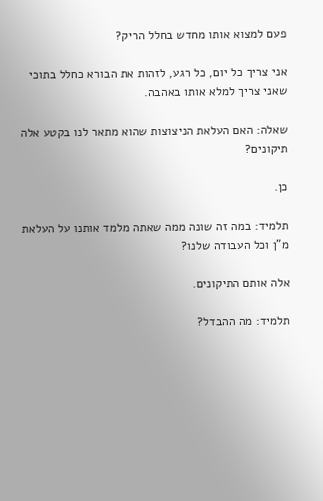פעם למצוא אותו מחדש בחלל הריק?

אני צריך כל יום, כל רגע, לזהות את הבורא כחלל בתוכי שאני צריך למלא אותו באהבה.

שאלה: האם העלאת הניצוצות שהוא מתאר לנו בקטע אלה תיקונים?

כן.

תלמיד: במה זה שונה ממה שאתה מלמד אותנו על העלאת מ"ן וכל העבודה שלנו?

אלה אותם התיקונים.

תלמיד: מה ההבדל?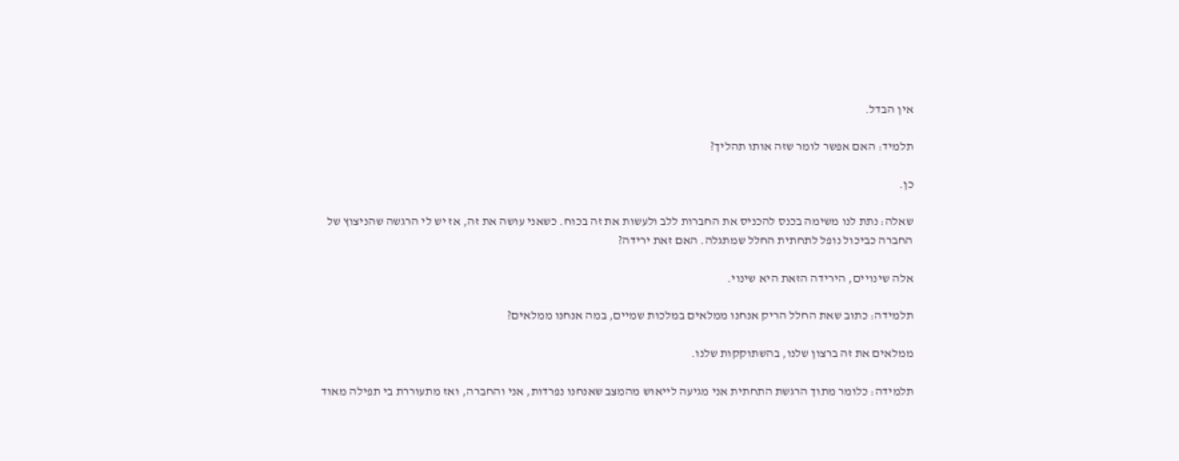אין הבדל.

תלמיד: האם אפשר לומר שזה אותו תהליך?

כן.

שאלה: נתת לנו משימה בכנס להכניס את החברות ללב ולעשות את זה בכוח. כשאני עושה את זה, אז יש לי הרגשה שהניצוץ של החברה כביכול נופל לתחתית החלל שמתגלה. האם זאת ירידה?

אלה שינויים, הירידה הזאת היא שינוי.

תלמידה: כתוב שאת החלל הריק אנחנו ממלאים במלכות שמיים, במה אנחנו ממלאים?

ממלאים את זה ברצון שלנו, בהשתוקקות שלנו.

תלמידה: כלומר מתוך הרגשת התחתית אני מגיעה לייאוש מהמצב שאנחנו נפרדות, אני והחברה, ואז מתעוררת בי תפילה מאוד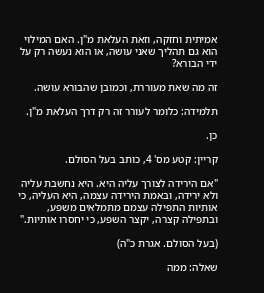אמיתית וחזקה, וזאת העלאת מ"ן. האם המילוי הוא גם תהליך שאני עושה, או הוא נעשה רק על ידי הבורא?

זה מה שאת מעוררת, וכמובן שהבורא עושה.

תלמידה: כלומר לעורר זה רק דרך העלאת מ"ן.

כן.

קריין: קטע מס' 4, כותב בעל הסולם.

"אם הירידה לצורך עליה היא. היא נחשבת עליה ולא ירידה, ובאמת הירידה עצמה, היא העליה, כי אותיות התפילה עצמם מתמלאים משפע, ובתפילה קצרה, יקצר השפע, כי יחסרו אותיות."

(בעל הסולם. אגרת כ"ה)

שאלה: ממה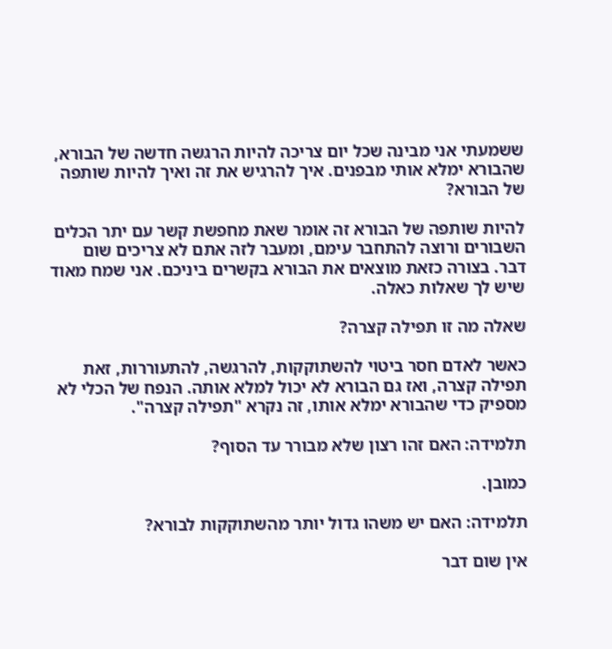ששמעתי אני מבינה שכל יום צריכה להיות הרגשה חדשה של הבורא, שהבורא ימלא אותי מבפנים. איך להרגיש את זה ואיך להיות שותפה של הבורא?

להיות שותפה של הבורא זה אומר שאת מחפשת קשר עם יתר הכלים השבורים ורוצה להתחבר עימם, ומעבר לזה אתם לא צריכים שום דבר. בצורה כזאת מוצאים את הבורא בקשרים ביניכם. אני שמח מאוד שיש לך שאלות כאלה.

שאלה מה זו תפילה קצרה?

כאשר לאדם חסר ביטוי להשתוקקות, להרגשה, להתעוררות, זאת תפילה קצרה, ואז גם הבורא לא יכול למלא אותה. הנפח של הכלי לא מספיק כדי שהבורא ימלא אותו, זה נקרא "תפילה קצרה".

תלמידה: האם זהו רצון שלא מבורר עד הסוף?

כמובן.

תלמידה: האם יש משהו גדול יותר מהשתוקקות לבורא?

אין שום דבר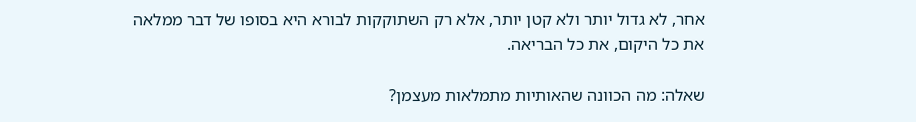אחר, לא גדול יותר ולא קטן יותר, אלא רק השתוקקות לבורא היא בסופו של דבר ממלאה את כל היקום, את כל הבריאה.

שאלה: מה הכוונה שהאותיות מתמלאות מעצמן?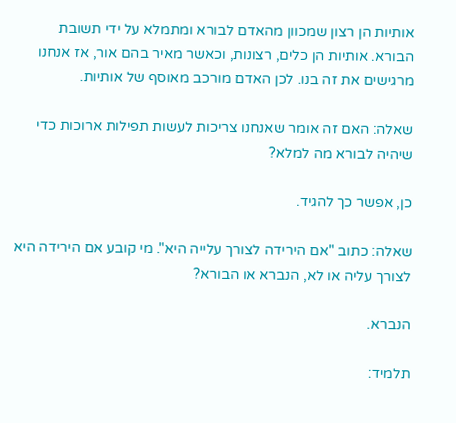אותיות הן רצון שמכוון מהאדם לבורא ומתמלא על ידי תשובת הבורא. אותיות הן כלים, רצונות, וכאשר מאיר בהם אור, אז אנחנו מרגישים את זה בנו. לכן האדם מורכב מאוסף של אותיות.

שאלה: האם זה אומר שאנחנו צריכות לעשות תפילות ארוכות כדי שיהיה לבורא מה למלא?

כן, אפשר כך להגיד.

שאלה: כתוב "אם הירידה לצורך עלייה היא". מי קובע אם הירידה היא לצורך עליה או לא, הנברא או הבורא?

הנברא.

תלמיד: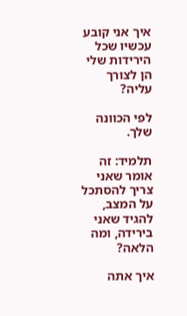איך אני קובע עכשיו שכל הירידות שלי הן לצורך עליה?

לפי הכוונה שלך.

תלמיד: זה אומר שאני צריך להסתכל על המצב, להגיד שאני בירידה, ומה הלאה?

איך אתה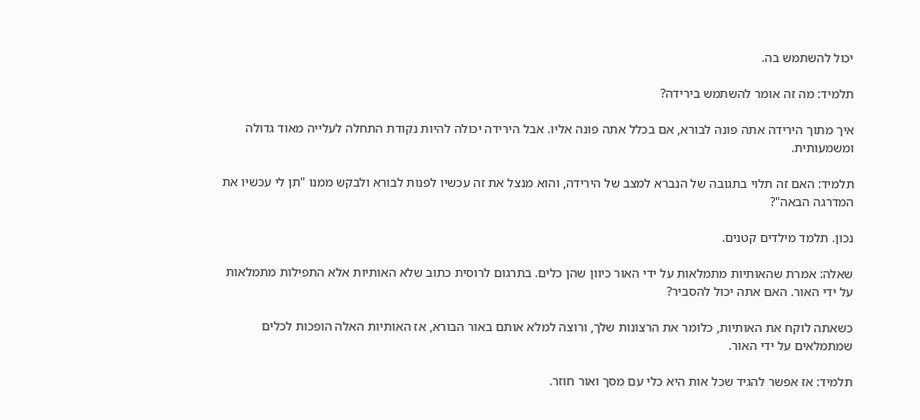יכול להשתמש בה.

תלמיד: מה זה אומר להשתמש בירידה?

איך מתוך הירידה אתה פונה לבורא, אם בכלל אתה פונה אליו. אבל הירידה יכולה להיות נקודת התחלה לעלייה מאוד גדולה ומשמעותית.

תלמיד: האם זה תלוי בתגובה של הנברא למצב של הירידה, והוא מנצל את זה עכשיו לפנות לבורא ולבקש ממנו "תן לי עכשיו את המדרגה הבאה"?

נכון. תלמד מילדים קטנים.

שאלה: אמרת שהאותיות מתמלאות על ידי האור כיוון שהן כלים. בתרגום לרוסית כתוב שלא האותיות אלא התפילות מתמלאות על ידי האור. האם אתה יכול להסביר?

כשאתה לוקח את האותיות, כלומר את הרצונות שלך, ורוצה למלא אותם באור הבורא, אז האותיות האלה הופכות לכלים שמתמלאים על ידי האור.

תלמיד: אז אפשר להגיד שכל אות היא כלי עם מסך ואור חוזר.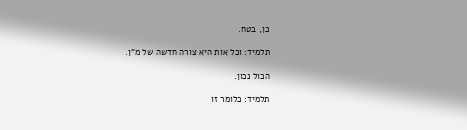כן, בטח.

תלמיד: וכל אות היא צורה חדשה של מ"ן.

הכול נכון.

תלמיד: כלומר זו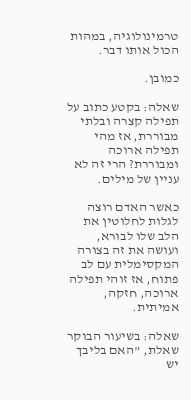טרמינולוגיה, במהות הכול אותו דבר.

כמובן.

שאלה: בקטע כתוב על תפילה קצרה ובלתי מבוררת, אז מהי תפילה ארוכה ומבוררת? הרי זה לא עניין של מילים.

כאשר האדם רוצה לגלות לחלוטין את הלב שלו לבורא, ועושה את זה בצורה המקסימלית עם לב פתוח, אז זוהי תפילה ארוכה, חזקה, אמיתית.

שאלה: בשיעור הבוקר שאלת, "האם בליבך יש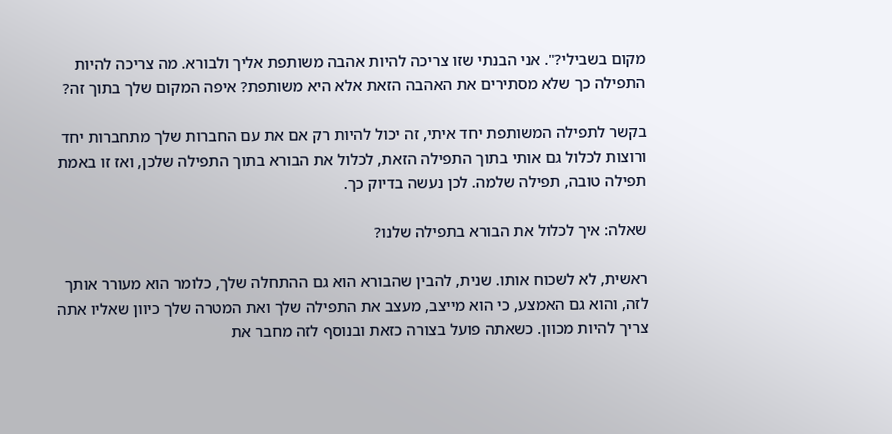מקום בשבילי?". אני הבנתי שזו צריכה להיות אהבה משותפת אליך ולבורא. מה צריכה להיות התפילה כך שלא מסתירים את האהבה הזאת אלא היא משותפת? איפה המקום שלך בתוך זה?

בקשר לתפילה המשותפת יחד איתי, זה יכול להיות רק אם את עם החברות שלך מתחברות יחד ורוצות לכלול גם אותי בתוך התפילה הזאת, לכלול את הבורא בתוך התפילה שלכן, ואז זו באמת תפילה טובה, תפילה שלמה. לכן נעשה בדיוק כך.

שאלה: איך לכלול את הבורא בתפילה שלנו?

ראשית, לא לשכוח אותו. שנית, להבין שהבורא הוא גם ההתחלה שלך, כלומר הוא מעורר אותך לזה, והוא גם האמצע, כי הוא מייצב, מעצב את התפילה שלך ואת המטרה שלך כיוון שאליו אתה צריך להיות מכוון. כשאתה פועל בצורה כזאת ובנוסף לזה מחבר את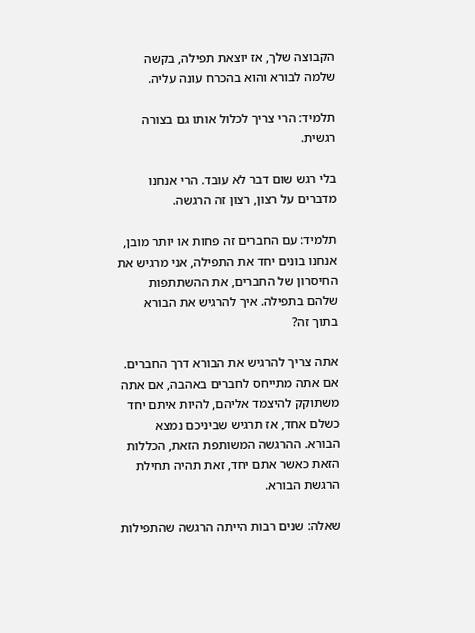הקבוצה שלך, אז יוצאת תפילה, בקשה שלמה לבורא והוא בהכרח עונה עליה.

תלמיד: הרי צריך לכלול אותו גם בצורה רגשית.

בלי רגש שום דבר לא עובד. הרי אנחנו מדברים על רצון, רצון זה הרגשה.

תלמיד: עם החברים זה פחות או יותר מובן, אנחנו בונים יחד את התפילה, אני מרגיש את החיסרון של החברים, את ההשתתפות שלהם בתפילה. איך להרגיש את הבורא בתוך זה?

אתה צריך להרגיש את הבורא דרך החברים. אם אתה מתייחס לחברים באהבה, אם אתה משתוקק להיצמד אליהם, להיות איתם יחד כשלם אחד, אז תרגיש שביניכם נמצא הבורא. ההרגשה המשותפת הזאת, הכללות הזאת כאשר אתם יחד, זאת תהיה תחילת הרגשת הבורא.

שאלה: שנים רבות הייתה הרגשה שהתפילות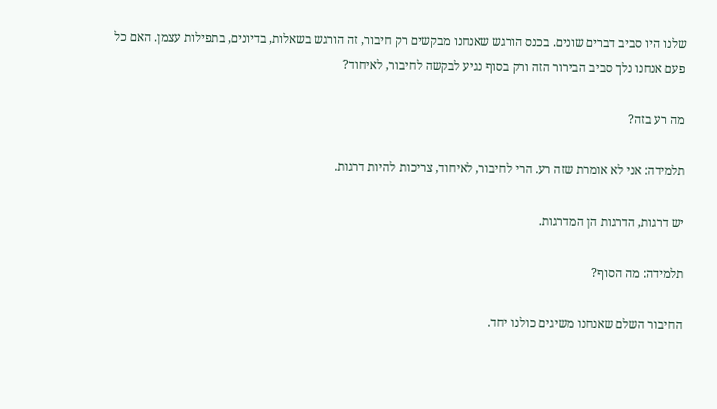שלנו היו סביב דברים שונים. בכנס הורגש שאנחנו מבקשים רק חיבור, זה הורגש בשאלות, בדיונים, בתפילות עצמן. האם כל פעם אנחנו נלך סביב הבירור הזה ורק בסוף נגיע לבקשה לחיבור, לאיחוד?

מה רע בזה?

תלמידה: אני לא אומרת שזה רע. הרי לחיבור, לאיחוד, צריכות להיות דרגות.

יש דרגות, הדרגות הן המדרגות.

תלמידה: מה הסוף?

החיבור השלם שאנחנו משיגים כולנו יחד.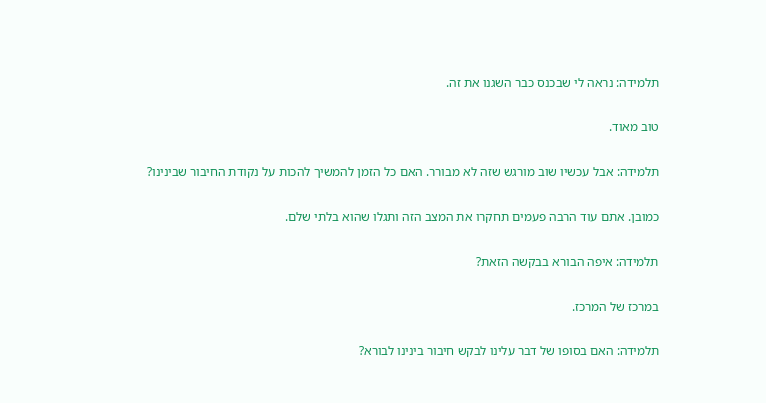תלמידה: נראה לי שבכנס כבר השגנו את זה.

טוב מאוד.

תלמידה: אבל עכשיו שוב מורגש שזה לא מבורר. האם כל הזמן להמשיך להכות על נקודת החיבור שבינינו?

כמובן. אתם עוד הרבה פעמים תחקרו את המצב הזה ותגלו שהוא בלתי שלם.

תלמידה: איפה הבורא בבקשה הזאת?

במרכז של המרכז.

תלמידה: האם בסופו של דבר עלינו לבקש חיבור בינינו לבורא?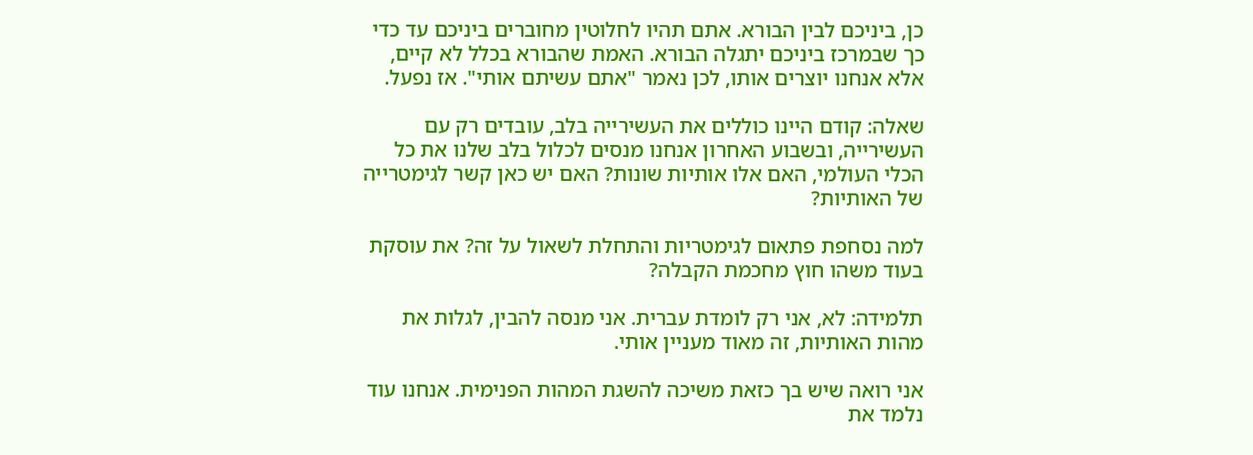כן, ביניכם לבין הבורא. אתם תהיו לחלוטין מחוברים ביניכם עד כדי כך שבמרכז ביניכם יתגלה הבורא. האמת שהבורא בכלל לא קיים, אלא אנחנו יוצרים אותו, לכן נאמר "אתם עשיתם אותי". אז נפעל.

שאלה: קודם היינו כוללים את העשירייה בלב, עובדים רק עם העשירייה, ובשבוע האחרון אנחנו מנסים לכלול בלב שלנו את כל הכלי העולמי, האם אלו אותיות שונות? האם יש כאן קשר לגימטרייה של האותיות?

למה נסחפת פתאום לגימטריות והתחלת לשאול על זה? את עוסקת בעוד משהו חוץ מחכמת הקבלה?

תלמידה: לא, אני רק לומדת עברית. אני מנסה להבין, לגלות את מהות האותיות, זה מאוד מעניין אותי.

אני רואה שיש בך כזאת משיכה להשגת המהות הפנימית. אנחנו עוד נלמד את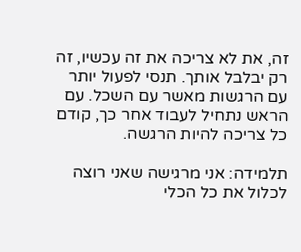זה, את לא צריכה את זה עכשיו, זה רק יבלבל אותך. תנסי לפעול יותר עם הרגשות מאשר עם השכל. עם הראש נתחיל לעבוד אחר כך, קודם כל צריכה להיות הרגשה.

תלמידה: אני מרגישה שאני רוצה לכלול את כל הכלי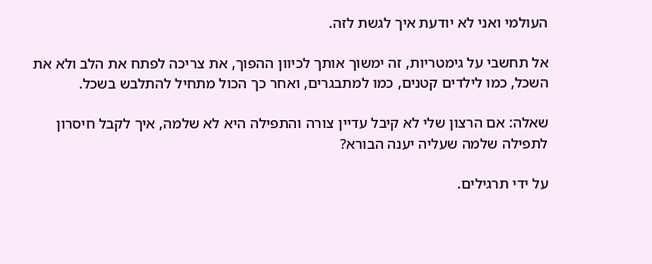העולמי ואני לא יודעת איך לגשת לזה.

אל תחשבי על גימטריות, זה ימשוך אותך לכיוון ההפוך, את צריכה לפתח את הלב ולא את השכל, כמו לילדים קטנים, כמו למתבגרים, ואחר כך הכול מתחיל להתלבש בשכל.

שאלה: אם הרצון שלי לא קיבל עדיין צורה והתפילה היא לא שלמה, איך לקבל חיסרון לתפילה שלמה שעליה יענה הבורא?

על ידי תרגילים.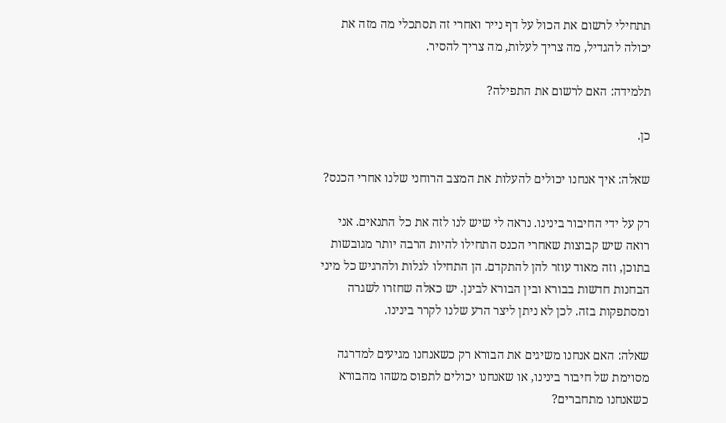תתחילי לרשום את הכול על דף נייר ואחרי זה תסתכלי מה מזה את יכולה להגדיל, מה צריך לעלות, מה צריך להסיר.

תלמידה: האם לרשום את התפילה?

כן.

שאלה: איך אנחנו יכולים להעלות את המצב הרוחני שלנו אחרי הכנס?

רק על ידי החיבור בינינו. נראה לי שיש לנו לזה את כל התנאים. אני רואה שיש קבוצות שאחרי הכנס התחילו להיות הרבה יותר מגובשות בתוכן, וזה מאוד עוזר להן להתקדם. הן התחילו לגלות ולהרגיש כל מיני הבחנות חדשות בבורא ובין הבורא לבינן. יש כאלה שחזרו לשגרה ומסתפקות בזה. לכן לא ניתן ליצר הרע שלנו לקרר בינינו.

שאלה: האם אנחנו משיגים את הבורא רק כשאנחנו מגיעים למדרגה מסוימת של חיבור בינינו, או שאנחנו יכולים לתפוס משהו מהבורא כשאנחנו מתחברים?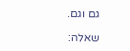גם וגם.

שאלה: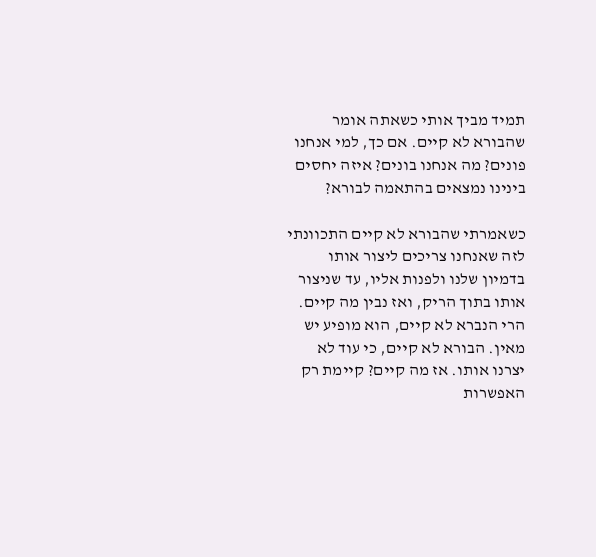תמיד מביך אותי כשאתה אומר שהבורא לא קיים. אם כך, למי אנחנו פונים? מה אנחנו בונים? איזה יחסים בינינו נמצאים בהתאמה לבורא?

כשאמרתי שהבורא לא קיים התכוונתי לזה שאנחנו צריכים ליצור אותו בדמיון שלנו ולפנות אליו, עד שניצור אותו בתוך הריק, ואז נבין מה קיים. הרי הנברא לא קיים, הוא מופיע יש מאין. הבורא לא קיים, כי עוד לא יצרנו אותו. אז מה קיים? קיימת רק האפשרות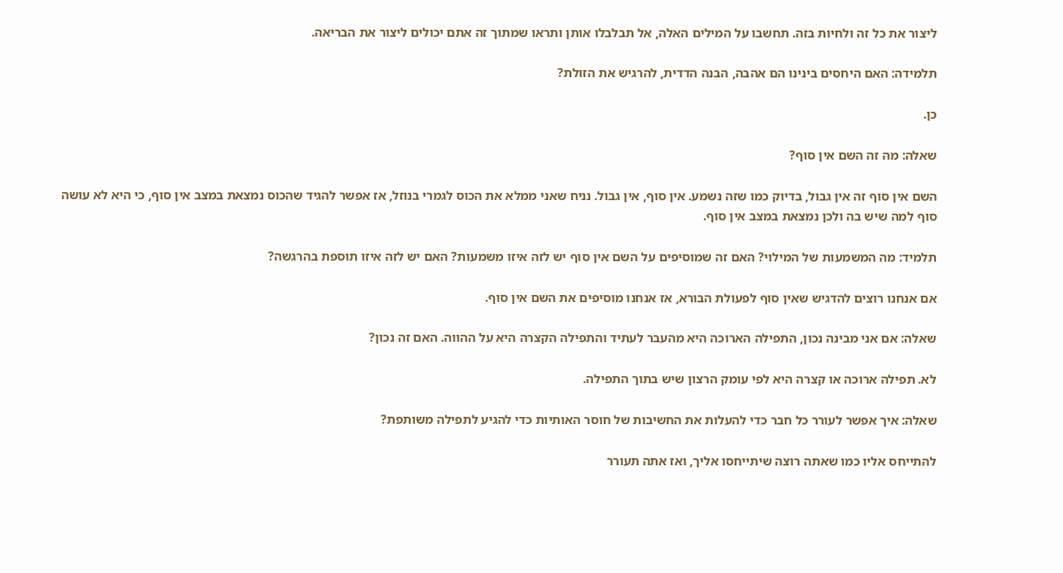ליצור את כל זה ולחיות בזה. תחשבו על המילים האלה, אל תבלבלו אותן ותראו שמתוך זה אתם יכולים ליצור את הבריאה.

תלמידה: האם היחסים בינינו הם אהבה, הבנה הדדית, להרגיש את הזולת?

כן.

שאלה: מה זה השם אין סוף?

השם אין סוף זה אין גבול, בדיוק כמו שזה נשמע. אין סוף, אין גבול. נניח שאני ממלא את הכוס לגמרי בנוזל, אז אפשר להגיד שהכוס נמצאת במצב אין סוף, כי היא לא עושה סוף למה שיש בה ולכן נמצאת במצב אין סוף.

תלמיד: מה המשמעות של המילוי? האם זה שמוסיפים על השם אין סוף יש לזה איזו משמעות? האם יש לזה איזו תוספת בהרגשה?

אם אנחנו רוצים להדגיש שאין סוף לפעולת הבורא, אז אנחנו מוסיפים את השם אין סוף.

שאלה: אם אני מבינה נכון, התפילה הארוכה היא מהעבר לעתיד והתפילה הקצרה היא על ההווה. האם זה נכון?

לא. תפילה ארוכה או קצרה היא לפי עומק הרצון שיש בתוך התפילה.

שאלה: איך אפשר לעורר כל חבר כדי להעלות את החשיבות של חוסר האותיות כדי להגיע לתפילה משותפת?

להתייחס אליו כמו שאתה רוצה שיתייחסו אליך, ואז אתה תעורר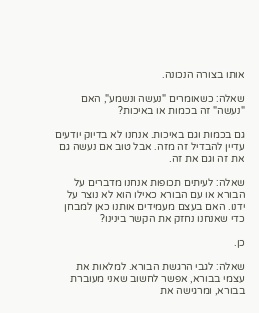אותו בצורה הנכונה.

שאלה: כשאומרים "נעשה ונשמע", האם "נעשה" זה בכמות או באיכות?

גם בכמות וגם באיכות. אנחנו לא בדיוק יודעים עדיין להבדיל זה מזה. אבל טוב אם נעשה גם את זה וגם את זה.

שאלה: לעיתים תכופות אנחנו מדברים על הבורא או עם הבורא כאילו הוא לא נוצר על ידנו. האם בעצם מעמידים אותנו כאן למבחן כדי שאנחנו נחזק את הקשר בינינו?

כן.

שאלה: לגבי הרגשת הבורא. למלאות את עצמי בבורא, אפשר לחשוב שאני מעוברת בבורא, ומרגישה את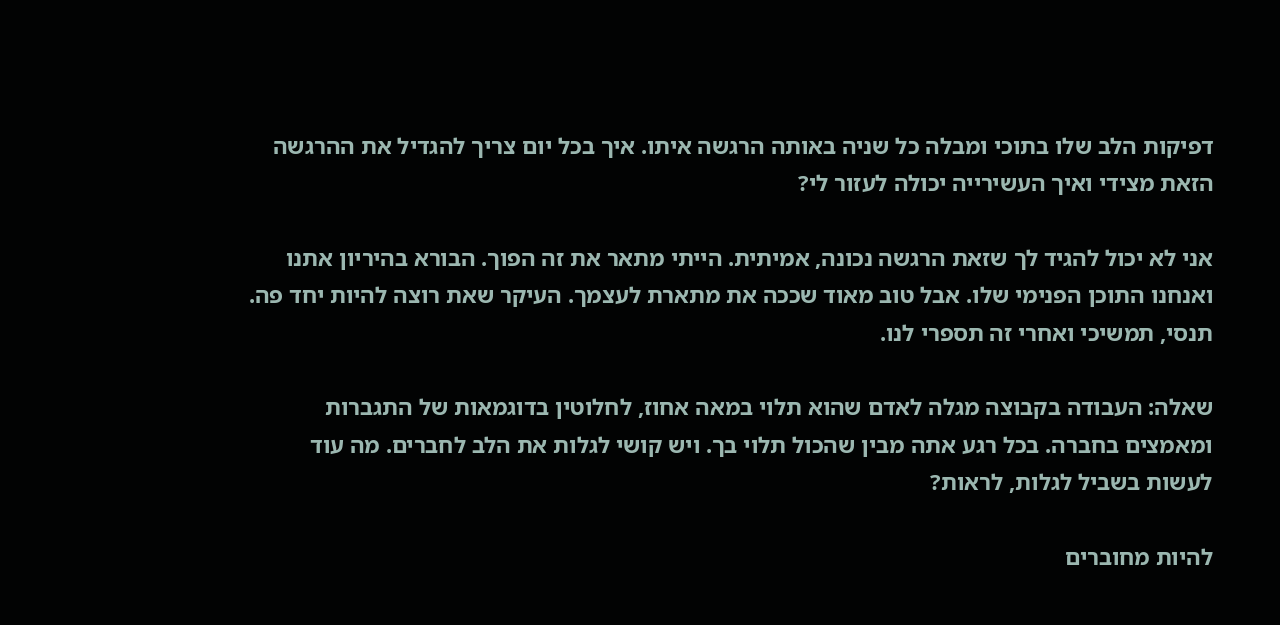דפיקות הלב שלו בתוכי ומבלה כל שניה באותה הרגשה איתו. איך בכל יום צריך להגדיל את ההרגשה הזאת מצידי ואיך העשירייה יכולה לעזור לי?

אני לא יכול להגיד לך שזאת הרגשה נכונה, אמיתית. הייתי מתאר את זה הפוך. הבורא בהיריון אתנו ואנחנו התוכן הפנימי שלו. אבל טוב מאוד שככה את מתארת לעצמך. העיקר שאת רוצה להיות יחד פה. תנסי, תמשיכי ואחרי זה תספרי לנו.

שאלה: העבודה בקבוצה מגלה לאדם שהוא תלוי במאה אחוז, לחלוטין בדוגמאות של התגברות ומאמצים בחברה. בכל רגע אתה מבין שהכול תלוי בך. ויש קושי לגלות את הלב לחברים. מה עוד לעשות בשביל לגלות, לראות?

להיות מחוברים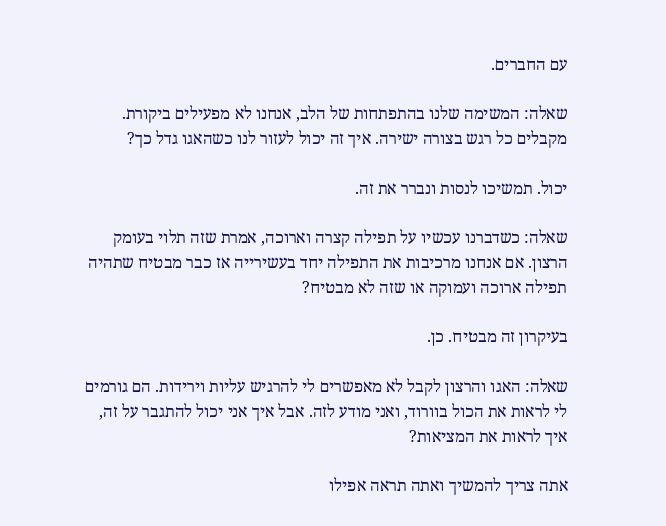עם החברים.

שאלה: המשימה שלנו בהתפתחות של הלב, אנחנו לא מפעילים ביקורת. מקבלים כל רגש בצורה ישירה. איך זה יכול לעזור לנו כשהאגו גדל כך?

יכול. תמשיכו לנסות ונברר את זה.

שאלה: כשדברנו עכשיו על תפילה קצרה וארוכה, אמרת שזה תלוי בעומק הרצון. אם אנחנו מרכיבות את התפילה יחד בעשירייה אז כבר מבטיח שתהיה תפילה ארוכה ועמוקה או שזה לא מבטיח?

בעיקרון זה מבטיח. כן.

שאלה: האגו והרצון לקבל לא מאפשרים לי להרגיש עליות וירידות. הם גורמים לי לראות את הכול בוורוד, ואני מודע לזה. אבל איך אני יכול להתגבר על זה, איך לראות את המציאות?

אתה צריך להמשיך ואתה תראה אפילו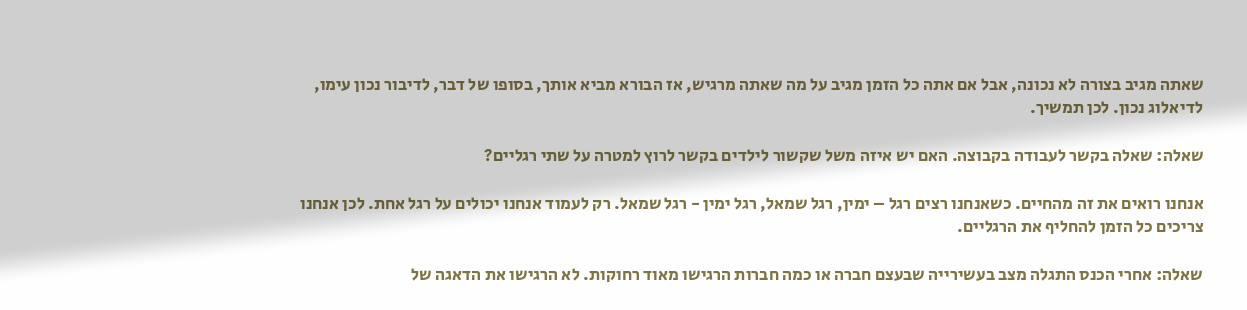שאתה מגיב בצורה לא נכונה, אבל אם אתה כל הזמן מגיב על מה שאתה מרגיש, אז הבורא מביא אותך, בסופו של דבר, לדיבור נכון עימו, לדיאלוג נכון. לכן תמשיך.

שאלה: שאלה בקשר לעבודה בקבוצה. האם יש איזה משל שקשור לילדים בקשר לרוץ למטרה על שתי רגליים?

אנחנו רואים את זה מהחיים. כשאנחנו רצים רגל – ימין, רגל שמאל, רגל ימין - רגל שמאל. רק לעמוד אנחנו יכולים על רגל אחת. לכן אנחנו צריכים כל הזמן להחליף את הרגליים.

שאלה: אחרי הכנס התגלה מצב בעשירייה שבעצם חברה או כמה חברות הרגישו מאוד רחוקות. לא הרגישו את הדאגה של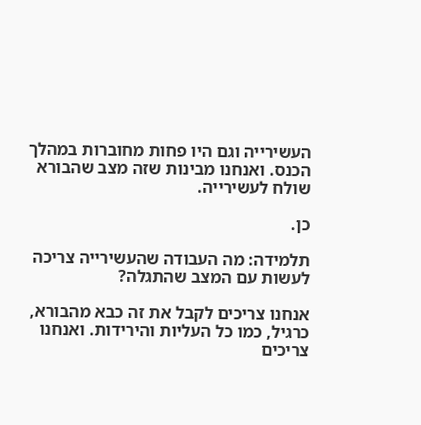העשירייה וגם היו פחות מחוברות במהלך הכנס. ואנחנו מבינות שזה מצב שהבורא שולח לעשירייה.

כן.

תלמידה: מה העבודה שהעשירייה צריכה לעשות עם המצב שהתגלה?

אנחנו צריכים לקבל את זה כבא מהבורא, כרגיל, כמו כל העליות והירידות. ואנחנו צריכים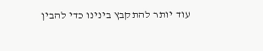עוד יותר להתקבץ בינינו כדי להבין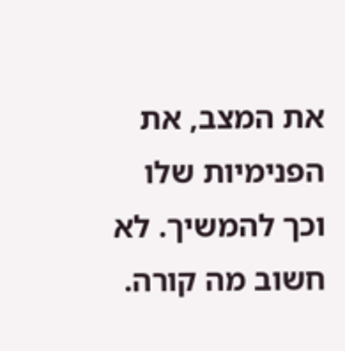את המצב, את הפנימיות שלו וכך להמשיך. לא חשוב מה קורה.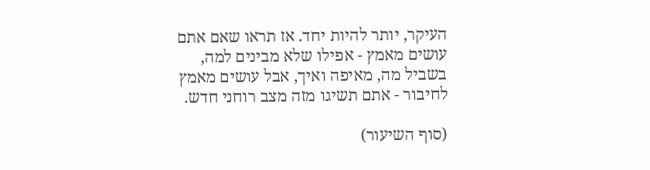העיקר, יותר להיות יחד. אז תראו שאם אתם עושים מאמץ - אפילו שלא מבינים למה, בשביל מה, מאיפה ואיך, אבל עושים מאמץ לחיבור - אתם תשיגו מזה מצב רוחני חדש.

(סוף השיעור)